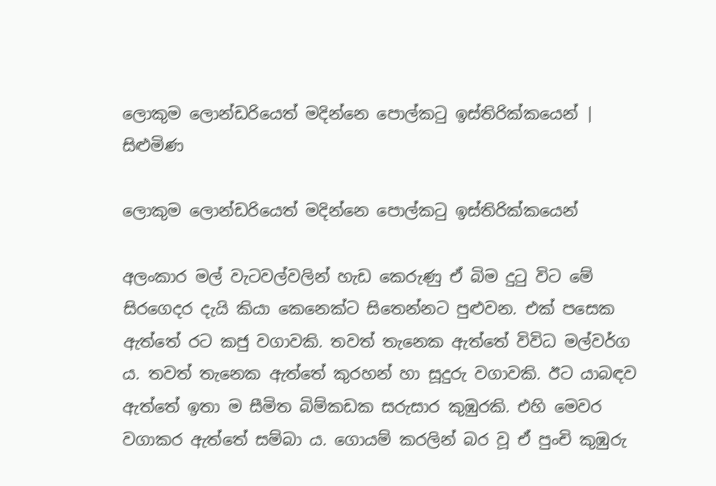ලොකුම ලොන්ඩරියෙත් මදින්නෙ පොල්කටු ඉස්තිරික්කයෙන් | සිළුමිණ

ලොකුම ලොන්ඩරියෙත් මදින්නෙ පොල්කටු ඉස්තිරික්කයෙන්

අලංකාර මල් වැටවල්වලින් හැඩ කෙරුණු ඒ බිම දුටු වි‍ට මේ සිරගෙදර දැයි කියා කෙනෙක්ට සිතෙන්නට පුළුවන. එක් පසෙක ඇත්තේ රට කජු වගාවකි. තවත් තැනෙක ඇත්තේ විවිධ මල්වර්ග ය. තවත් තැනෙක ඇත්තේ කුරහන් හා සූදුරු වගාවකි. ඊට යාබඳව ඇත්තේ ඉතා ම සීමිත බිම්කඩක සරුසාර කුඹුරකි. එහි මෙවර වගාකර ඇත්තේ සම්බා ය. ගොයම් කරලින් බර වූ ඒ පුංචි කුඹුරු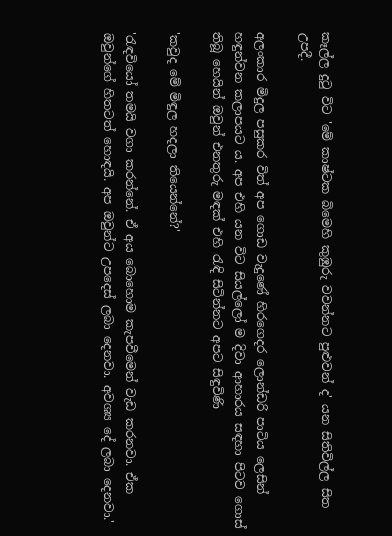කෑල්ල දුටු විට 'මේ කාෂ්ටක බිමෙහි කුඹුරු වවන්නට පුළුවන් ද' යන සිතිවිල්ල සිත උපදී.

අලංකාර මිදුල පසුකර විත් අප ගොඩ වැදුණේ හිරගෙදර ලොන්ඩරි පාටිය ලෙසින් හඳුන්වන කලාපයට ය. අප එහි යන විට සියල්ලෝ ම දිවා ආහාරය සඳහා පිටව ගොස් තිබූ හෙයින් ඔවුන් එනතුරු මඳක් එහි රැඳි සිටින්නට අපට සිඳුවිණි

'කවුද මේ මිඳුල හදලා තියෙන්නේ?'

'රැඳවියෝ තමයි වගා කරන්නේ. ඒ අය බොහොම කැපවීමෙන් වැඩ කරනවා. ඒක ඔවුන්ගේ හිතටත් හොඳයි. අප ඔවුන්ට උපදෙස් ලබා දෙනවා. අවශ්‍ය දේ ලබා දෙනවා.'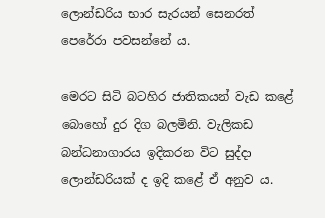ලොන්ඩරිය භාර ‍සැරයන් සෙනරත් පෙරේරා පවසන්නේ ය.

මෙරට සිටි බටහිර ජාතිකයන් වැඩ කළේ බොහෝ දුර දිග බලමිනි. වැලිකඩ බන්ධනාගාරය ඉදිකරන විට සුද්දා ලොන්ඩරියක් ද ඉදි කළේ ඒ අනුව ය.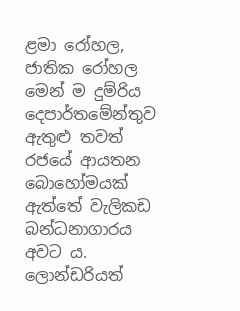ළමා රෝහල, ජාතික රෝහල මෙන් ම දුම්රිය දෙපාර්තමේන්තුව ඇතුළු තවත් රජයේ ආයතන බොහෝමයක් ඇත්තේ වැලිකඩ බන්ධනාගාරය අවට ය. ලොන්ඩරියත්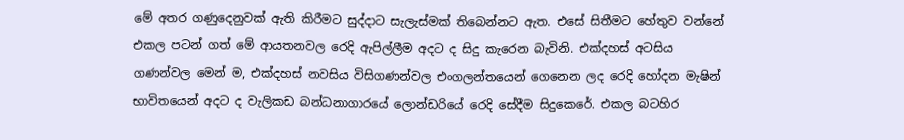මේ අතර ගණුදෙනුවක් ඇති කිරීමට සුද්දාට සැලැස්මක් තිබෙන්නට ඇත. එසේ සිතීමට හේතුව වන්නේ එකල පටන් ගත් මේ ආයතනවල රෙදි ඇපිල්ලීම අදට ද සිදු කැරෙන බැවිනි. එක්දහස් අටසිය ගණන්වල මෙන් ම, එක්දහස් නවසිය විසිගණන්වල එංගලන්තයෙන් ගෙනෙන ලද රෙදි හෝදන මැෂින් භාවිතයෙන් අදට ද වැලිකඩ බන්ධනාගාරයේ ලොන්ඩරියේ රෙදි සේදීම සිදුකෙරේ. එකල බටහිර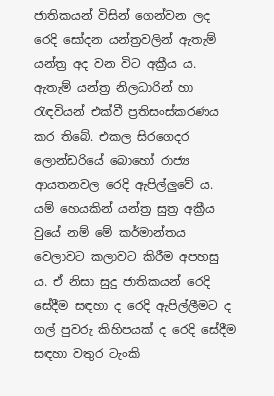ජාතිකයන් විසින් ගෙන්වන ලද රෙදි සෝදන යන්ත්‍රවලින් ඇතැම් යන්ත්‍ර අද වන විට අක්‍රීය ය. ඇතැම් යන්ත්‍ර නිලධාරින් හා රැඳවියන් එක්වී ප්‍රතිසංස්කරණය කර තිබේ. එකල සිරගෙදර ලොන්ඩරියේ බොහෝ රාජ්‍ය ආයතනවල රෙදි ඇපිල්ලුවේ ය. යම් හෙයකින් යන්ත්‍ර සුත්‍ර අක්‍රීය වුයේ නම් මේ කර්මාන්තය වෙලාවට කලාවට කිරීම අපහසු ය. ඒ නිසා සුදු ජාතිකයන් රෙදි සේදීම සඳහා ද රෙදි ඇපිල්ලීමට ද ගල් පුවරු කිහිපයක් ද රෙදි සේදීම සඳහා වතුර ටැංකි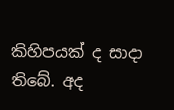කිහිපයක් ද සාදා තිබේ. අද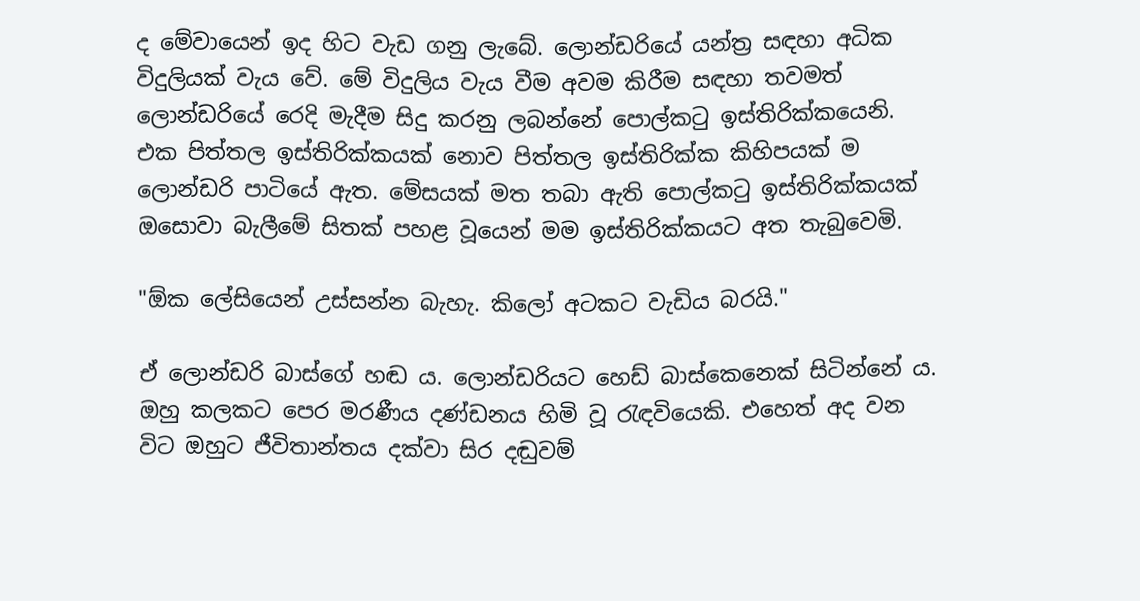ද මේවායෙන් ඉද හිට වැඩ ගනු ලැබේ. ලොන්ඩරියේ යන්ත්‍ර සඳහා අධික විදුලියක් වැය වේ. මේ විදුලිය වැය වීම අවම කිරීම සඳහා තවමත් ලොන්ඩරියේ රෙදි මැදීම සිදු කරනු ලබන්නේ පොල්කටු ඉස්තිරික්කයෙනි. එක පිත්තල ඉස්තිරික්කයක් නොව පිත්තල ඉස්තිරික්ක කිහිපයක් ම ලොන්ඩරි පාටියේ ඇත. මේසයක් මත තබා ඇති පොල්කටු ඉස්තිරික්කයක් ඔ‍සොවා බැලීමේ සිතක් පහළ වූයෙන් මම ඉස්තිරික්කයට අත තැබුවෙමි.

"ඕක ලේසියෙන් උස්සන්න බැහැ. කිලෝ අටකට වැඩිය බරයි."

ඒ ලොන්ඩරි බාස්ගේ හඬ ය. ලොන්ඩරියට හෙඩ් බාස්කෙනෙක් සිටින්නේ ය. ඔහු කලකට පෙර මරණීය දණ්ඩනය හිමි වූ රැඳවියෙකි. එහෙත් අද වන විට ඔහුට ජීවිතාන්තය දක්වා සිර දඬුවම්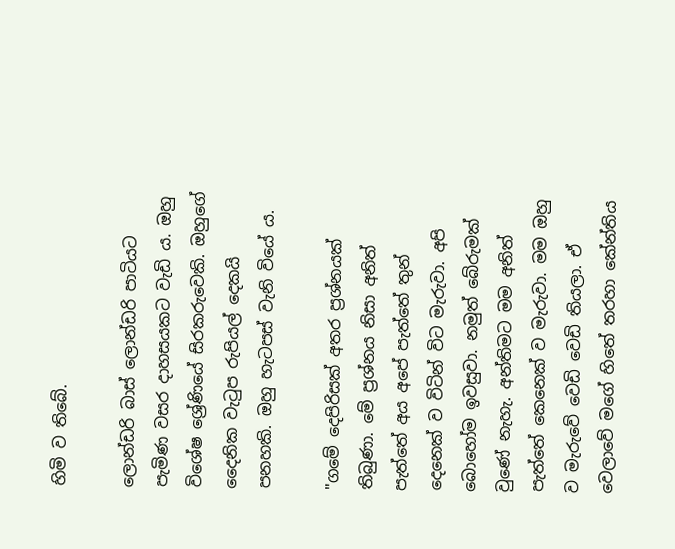හිමි ව තිබේ.

ලොන්ඩරි බාස් ලොන්ඩරි පාටියට පැමිණ වසර දාහසයකට වැඩි ය. ඔහු විශේෂ ශ්‍රේණියේ සිරකරුවෙකි. ඔහුගේ දෛනික වැටුප රුපියල් දෙකයි පනහකි. ඔහු හැටපස් වැනි වියේ ය.

"ගමේ දෙපිරිසක් අතර ප්‍රශ්නයක් තිබුණා. මේ ප්‍රශ්නය නිසා අනිත් පැත්තේ අය අපේ පැත්තේ තුන් දෙනෙක් ව විටින් විට මැරුවා. අපි බොහෝම ඉවසුවා. නමුත් බේරුමක් වුණේ නැහැ. අන්තිමට මම අනිත් පැත්තේ කෙනෙක් ව මැරුවා. මම ඔහු ව මැරුවේ වෙඩි වෙඩි තියලා. ඒ වෙලාවේ මගේ හිතේ තරහා කේන්තිය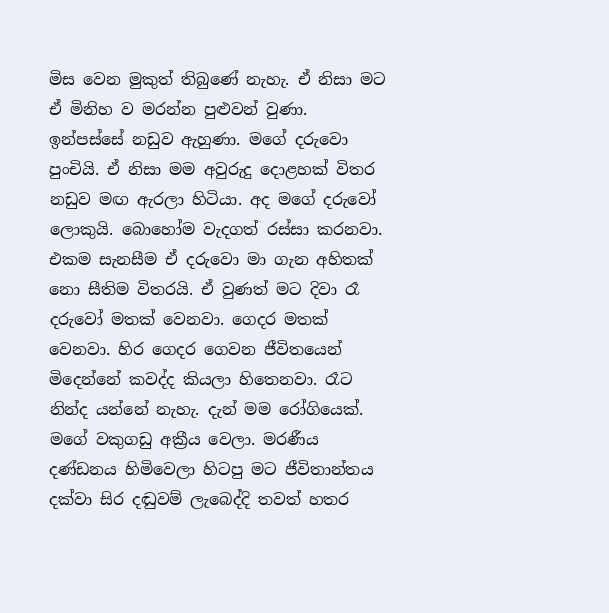මිස වෙන මුකුත් තිබුණේ නැහැ. ඒ නිසා මට ඒ මිනිහ ව මරන්න පුළුවන් වුණා. ඉන්පස්සේ නඩුව ඇහුණා. මගේ දරුවො පුංචියි. ඒ නිසා මම අවුරුදු දොළහක් විතර නඩුව මඟ ඇරලා හිටියා. අද මගේ දරුවෝ ලොකුයි. බොහෝම වැදගත් රස්සා කරනවා. එකම සැනසීම ඒ දරුවො මා ගැන අහිතක් නො සීතිම විතරයි. ඒ වුණත් මට දිවා රෑ දරුවෝ මතක් වෙනවා. ගෙදර මතක් වෙනවා. හිර ගෙදර ගෙවන ජීවිතයෙන් මිදෙන්නේ කවද්ද කියලා හිතෙනවා. රෑට නින්ද යන්නේ නැහැ. දැන් මම රෝගියෙක්. මගේ වකුගඩු අක්‍රීය වෙලා. මරණීය දණ්ඩනය හිමිවෙලා හිටපු මට ජීවිතාන්තය දක්වා සිර දඬුවම් ලැබෙද්දි තවත් හතර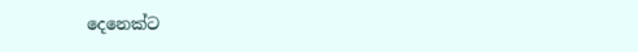දෙනෙක්ට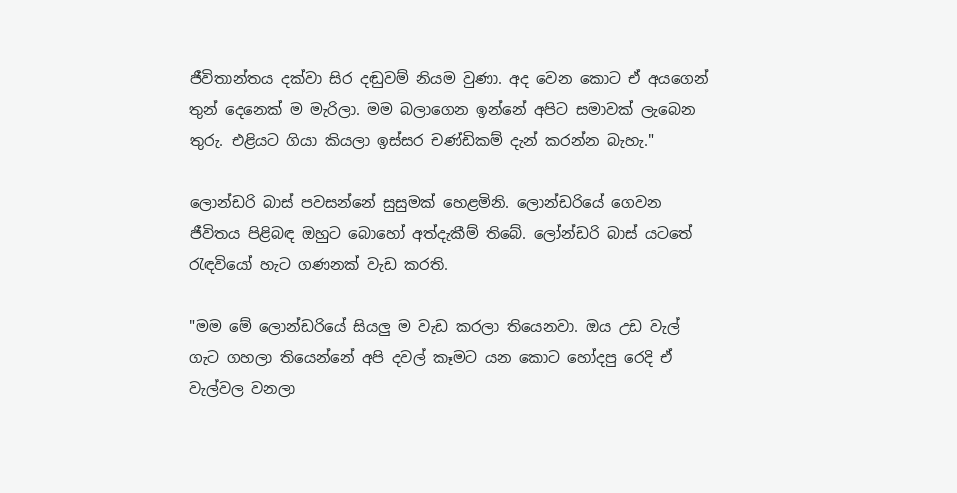ජීවිතාන්තය දක්වා සිර දඬුවම් නියම වුණා. අද වෙන කො‍ට ඒ අයගෙන් තුන් දෙනෙක් ම මැරිලා. මම බලාගෙන ඉන්නේ අපිට සමාවක් ලැබෙන තුරු. එළියට ගියා කියලා ඉස්සර චණ්ඩිකම් දැන් කරන්න බැහැ."

ලොන්ඩරි බාස් පවසන්නේ සුසුමක් හෙළමිනි. ලොන්ඩරියේ ගෙවන ජීවිතය පිළිබඳ ඔහුට බොහෝ අත්දැකීම් තිබේ. ලෝන්ඩරි බාස් යටතේ රැඳවියෝ හැට ගණනක් වැඩ කරති.

"මම මේ ලොන්ඩරියේ සියලු ම වැඩ කරලා තියෙනවා. ඔය උඩ වැල් ගැට ගහලා තියෙන්නේ අපි දවල් කෑමට යන කොට හෝදපු රෙදි ඒ වැල්වල වනලා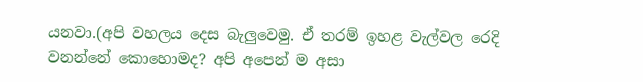යනවා.(අපි වහලය දෙස බැලුවෙමු. ඒ තරම් ඉහළ වැල්වල රෙදි වනන්නේ කොහොමද? අපි අපෙන් ම අසා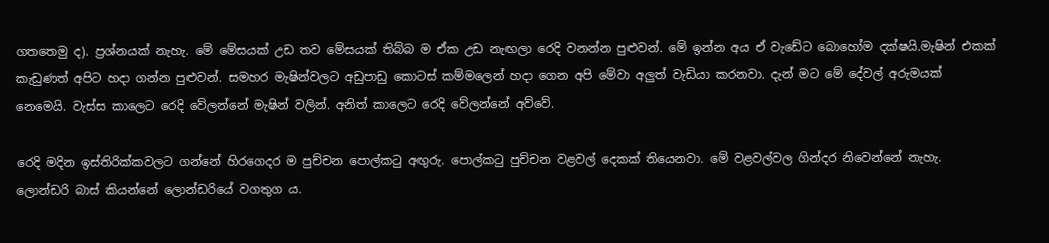ගතතෙමු ද). ප්‍රශ්නයක් නැහැ. මේ මේසයක් උඩ තව මේසයක් තිබ්බ ම ඒක උඩ නැඟලා රෙදි වනන්න පුළුවන්. මේ ඉන්න අය ඒ වැඩේට බොහෝම දක්ෂයි.මැෂින් එකක් කැඩුණත් අපිට හදා ගන්න පුළුවන්. සමහර මැෂින්වලට අඩුපාඩු කොටස් කම්මලෙන් හදා ගෙන අපි මේවා අලුත් වැඩියා කරනවා. දැන් මට මේ දේවල් අරුමයක් නෙමෙයි. වැස්ස කාලෙට රෙදි වේලන්නේ මැෂින් වලින්. අනිත් කාලෙට රෙදි වේලන්නේ අව්වේ.

රෙදි මදින ඉස්තිරික්කවලට ගන්නේ හිරගෙදර ම පුච්චන පොල්කටු අඟුරු. පොල්කටු පුච්චන වළවල් දෙකක් තියෙනවා. මේ වළවල්වල ගින්දර නිවෙන්නේ නැහැ. ලොන්ඩරි බාස් කියන්නේ ලොන්ඩරියේ වගතුග ය.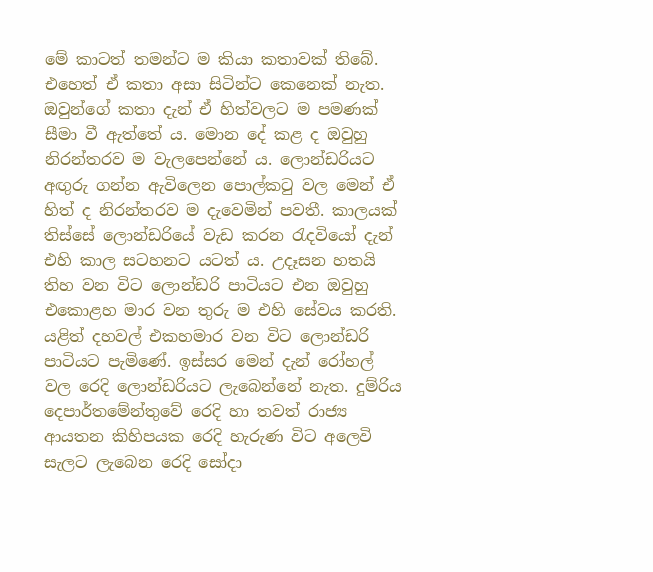මේ කාටත් තමන්ට ම කියා කතාවක් තිබේ. එහෙත් ඒ කතා අසා සිටින්ට කෙනෙක් නැත. ඔවුන්ගේ කතා දැන් ඒ හිත්වලට ම පමණක් සීමා වී ඇත්තේ ය. මොන දේ කළ ද ඔවුහු නිරන්තරව ම වැලපෙන්නේ ය. ලොන්ඩරියට අඟුරු ගන්න ඇවිලෙන පොල්කටු වල මෙන් ඒ හිත් ද නිරන්තරව ම දැවෙමින් පවතී. කාලයක් තිස්සේ ලොන්ඩරියේ වැඩ කරන රැදවියෝ දැන් එහි කාල සටහනට යටත් ය. උදෑසන හතයි තිහ වන විට ලොන්ඩරි පාටියට එන ඔවුහු එකොළහ මාර වන තුරු ම එහි සේවය කරති. යළිත් දහවල් එකහමාර වන විට ලොන්ඩරි පාටියට පැමිණේ. ඉස්සර මෙන් දැන් රෝහල් වල රෙදි ලොන්ඩරියට ලැබෙන්නේ නැත. දුම්රිය දෙපාර්තමේන්තුවේ රෙදි හා තවත් රාජ්‍ය ආයතන කිහිපයක රෙදි හැරුණ වි‍ට අලෙවි සැලට ලැබෙන රෙදි සෝදා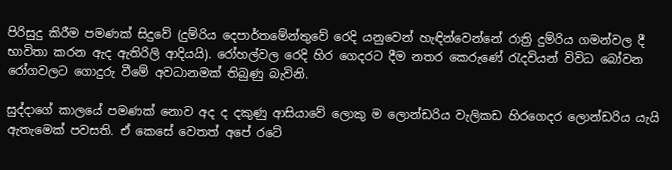පිරිසුදු කිරීම පමණක් සිදුවේ (දුම්රිය දෙපාර්තමේන්තුවේ රෙදි යනුවෙන් හැඳින්වෙන්නේ රාත්‍රි දුම්රිය ගමන්වල දී භාවිතා කරන ඇද ඇතිරිලි ආදියයි). රෝහල්වල රෙදි හිර ගෙදරට දීම නතර කෙරුණේ රැදවියන් විවිධ බෝවන රෝගවලට ගොදුරු වීමේ අවධානමක් තිබුණු බැවිනි.

සුද්දාගේ කාලයේ පමණක් නොව අද ද දකුණු ආසියාවේ ලොකු ම ලොන්ඩරිය වැලිකඩ හිරගෙදර ලොන්ඩරිය යැයි ඇතැමෙක් පවසති. ඒ කෙසේ වෙතත් අපේ රටේ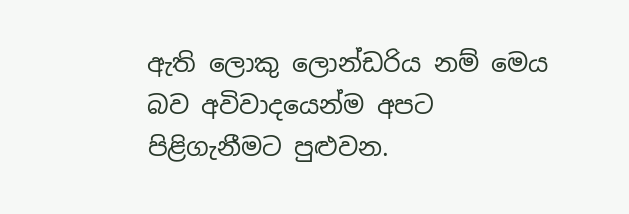ඇති ලොකු ලොන්ඩරිය නම් මෙය බව අවිවාදයෙන්ම අපට පිළිගැනීමට පුළුවන.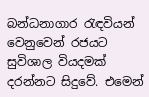බන්ධනාගාර රැඳවියන් වෙනුවෙන් රජයට සුවිශාල වියදමක් දරන්නට සිදුවේ. එමෙන්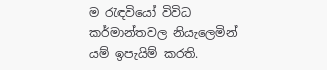ම රැඳවියෝ විවිධ කර්මාන්තවල නියැලෙමින් යම් ඉපැයිම් කරති.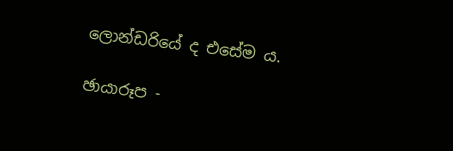ලොන්ඩරියේ ද එසේම ය.

ඡායාරූප -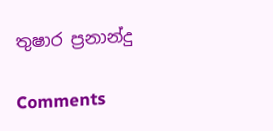තුෂාර ප්‍රනාන්දු

Comments